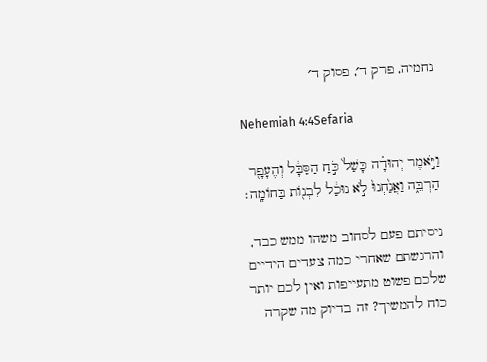נחמיה, פרק ד׳, פסוק ד׳

Nehemiah 4:4Sefaria

וַיֹּ֣אמֶר יְהוּדָ֗ה כָּשַׁל֙ כֹּ֣חַ הַסַּבָּ֔ל וְהֶעָפָ֖ר הַרְבֵּ֑ה וַאֲנַ֙חְנוּ֙ לֹ֣א נוּכַ֔ל לִבְנ֖וֹת בַּחוֹמָֽה׃

ניסיתם פעם לסחוב משהו ממש כבד, והרגשתם שאחרי כמה צעדים הידיים שלכם פשוט מתעייפות ואין לכם יותר כוח להמשיך? זה בדיוק מה שקרה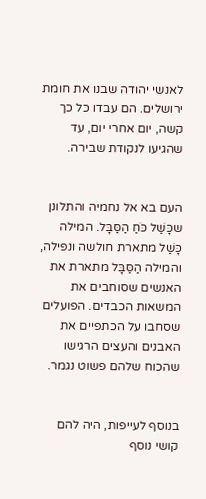לאנשי יהודה שבנו את חומת ירושלים. הם עבדו כל כך קשה, יום אחרי יום, עד שהגיעו לנקודת שבירה.


העם בא אל נחמיה והתלונן שכָּשַׁל כֹּחַ הַסַּבָּל. המילה כָּשַׁל מתארת חולשה ונפילה, והמילה הַסַּבָּל מתארת את האנשים שסוחבים את המשאות הכבדים. הפועלים שסחבו על הכתפיים את האבנים והעצים הרגישו שהכוח שלהם פשוט נגמר.


בנוסף לעייפות, היה להם קושי נוסף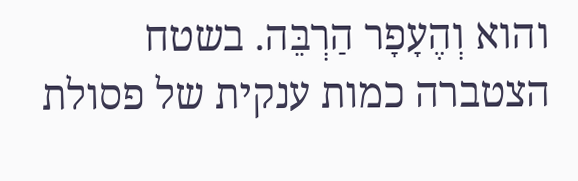והוא וְהֶעָפָר הַרְבֵּה. בשטח הצטברה כמות ענקית של פסולת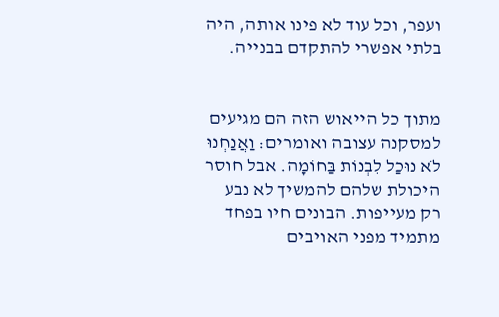ועפר, וכל עוד לא פינו אותה, היה בלתי אפשרי להתקדם בבנייה.


מתוך כל הייאוש הזה הם מגיעים למסקנה עצובה ואומרים: וַאֲנַחְנוּ לֹא נוּכַל לִבְנוֹת בַּחוֹמָה. אבל חוסר היכולת שלהם להמשיך לא נבע רק מעייפות. הבונים חיו בפחד מתמיד מפני האויבים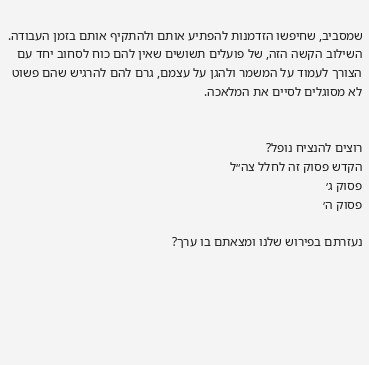שמסביב, שחיפשו הזדמנות להפתיע אותם ולהתקיף אותם בזמן העבודה. השילוב הקשה הזה, של פועלים תשושים שאין להם כוח לסחוב יחד עם הצורך לעמוד על המשמר ולהגן על עצמם, גרם להם להרגיש שהם פשוט לא מסוגלים לסיים את המלאכה.


רוצים להנציח נופל?
הקדש פסוק זה לחלל צה״ל
פסוק ג׳
פסוק ה׳

נעזרתם בפירוש שלנו ומצאתם בו ערך?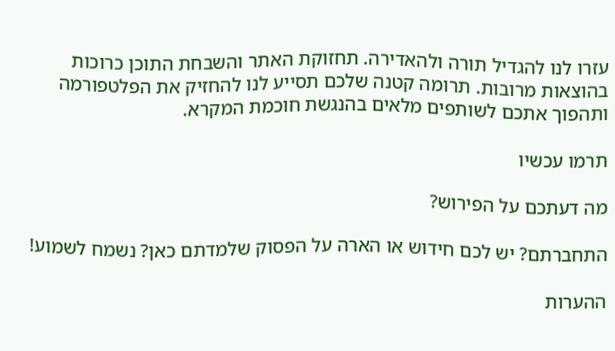עזרו לנו להגדיל תורה ולהאדירה. תחזוקת האתר והשבחת התוכן כרוכות בהוצאות מרובות. תרומה קטנה שלכם תסייע לנו להחזיק את הפלטפורמה ותהפוך אתכם לשותפים מלאים בהנגשת חוכמת המקרא.

תרמו עכשיו

מה דעתכם על הפירוש?

התחברתם? יש לכם חידוש או הארה על הפסוק שלמדתם כאן? נשמח לשמוע!

ההערות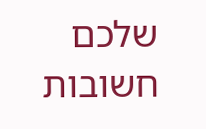שלכם חשובות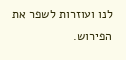לנו ועוזרות לשפר את הפירוש.